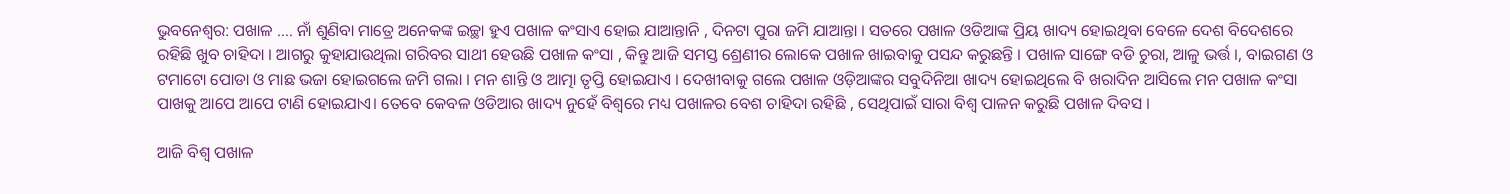ଭୁବନେଶ୍ୱର: ପଖାଳ …. ନାଁ ଶୁଣିବା ମାତ୍ରେ ଅନେକଙ୍କ ଇଚ୍ଛା ହୁଏ ପଖାଳ କଂସାଏ ହୋଇ ଯାଆନ୍ତାନି , ଦିନଟା ପୁରା ଜମି ଯାଆନ୍ତା । ସତରେ ପଖାଳ ଓଡିଆଙ୍କ ପ୍ରିୟ ଖାଦ୍ୟ ହୋଇଥିବା ବେଳେ ଦେଶ ବିଦେଶରେ ରହିଛି ଖୁବ ଚାହିଦା । ଆଗରୁ କୁହାଯାଉଥିଲା ଗରିବର ସାଥୀ ହେଉଛି ପଖାଳ କଂସା , କିନ୍ତୁ ଆଜି ସମସ୍ତ ଶ୍ରେଣୀର ଲୋକେ ପଖାଳ ଖାଇବାକୁ ପସନ୍ଦ କରୁଛନ୍ତି । ପଖାଳ ସାଙ୍ଗେ ବଡି ଚୁରା, ଆଳୁ ଭର୍ତ୍ତ ।, ବାଇଗଣ ଓ ଟମାଟୋ ପୋଡା ଓ ମାଛ ଭଜା ହୋଇଗଲେ ଜମି ଗଲା । ମନ ଶାନ୍ତି ଓ ଆତ୍ମା ତୃପ୍ତି ହୋଇଯାଏ । ଦେଖୀବାକୁ ଗଲେ ପଖାଳ ଓଡ଼ିଆଙ୍କର ସବୁଦିନିଆ ଖାଦ୍ୟ ହୋଇଥିଲେ ବି ଖରାଦିନ ଆସିଲେ ମନ ପଖାଳ କଂସା ପାଖକୁ ଆପେ ଆପେ ଟାଣି ହୋଇଯାଏ। ତେବେ କେବଳ ଓଡିଆର ଖାଦ୍ୟ ନୁହେଁ ବିଶ୍ୱରେ ମଧ୍ୟ ପଖାଳର ବେଶ ଚାହିଦା ରହିଛି , ସେଥିପାଇଁ ସାରା ବିଶ୍ୱ ପାଳନ କରୁଛି ପଖାଳ ଦିବସ ।

ଆଜି ବିଶ୍ବ ପଖାଳ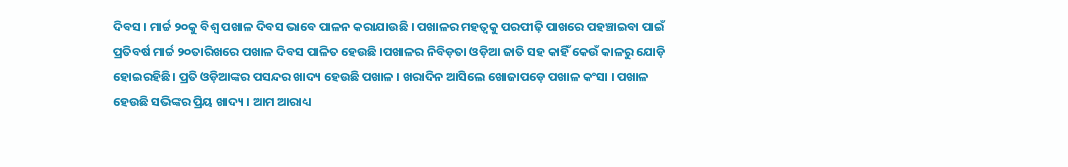ଦିବସ । ମାର୍ଚ୍ଚ ୨୦କୁ ବିଶ୍ୱ ପଖାଳ ଦିବସ ଭାବେ ପାଳନ କରାଯାଉଛି । ପଖାଳର ମହତ୍ୱକୁ ପରପୀଢ଼ି ପାଖରେ ପହଞ୍ଚାଇବା ପାଇଁ ପ୍ରତିବର୍ଷ ମାର୍ଚ୍ଚ ୨୦ତାରିଖରେ ପଖାଳ ଦିବସ ପାଳିତ ହେଉଛି ।ପଖାଳର ନିବିଡ଼ତା ଓଡ଼ିଆ ଜାତି ସହ କାହିଁ କେଉଁ କାଳରୁ ଯୋଡ଼ି ହୋଇରହିଛି। ପ୍ରତି ଓଡ଼ିଆଙ୍କର ପସନ୍ଦର ଖାଦ୍ୟ ହେଉଛି ପଖାଳ । ଖରାଦିନ ଆସିଲେ ଖୋଜାପଡ଼େ ପଖାଳ କଂସା । ପଖାଳ ହେଉଛି ସଭିଙ୍କର ପ୍ରିୟ ଖାଦ୍ୟ । ଆମ ଆରାଧ୍ୟ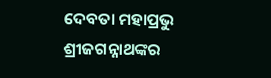ଦେବତା ମହାପ୍ରଭୁ ଶ୍ରୀଜଗନ୍ନାଥଙ୍କର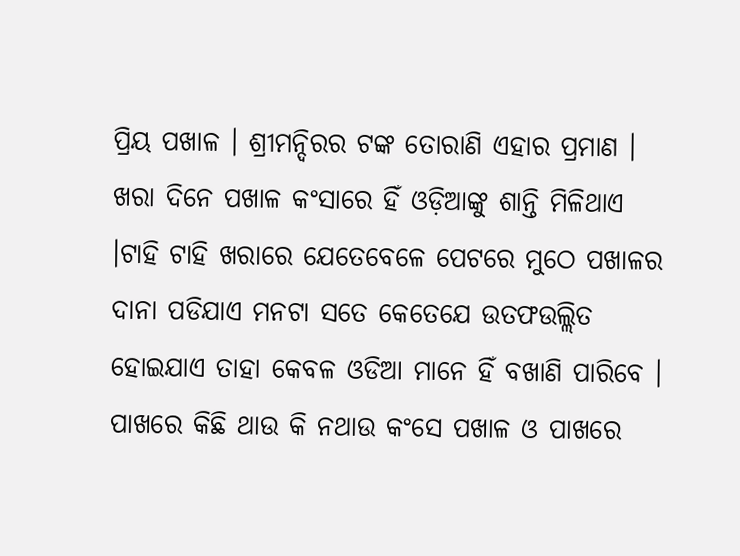ପ୍ରିୟ ପଖାଳ । ଶ୍ରୀମନ୍ଦିରର ଟଙ୍କ ତୋରାଣି ଏହାର ପ୍ରମାଣ । ଖରା ଦିନେ ପଖାଳ କଂସାରେ ହିଁ ଓଡ଼ିଆଙ୍କୁ ଶାନ୍ତି ମିଳିଥାଏ ।ଟାହି ଟାହି ଖରାରେ ଯେତେବେଳେ ପେଟରେ ମୁଠେ ପଖାଳର ଦାନା ପଡିଯାଏ ମନଟା ସତେ କେତେଯେ ଉତଫଉଲ୍ଲିତ ହୋଇଯାଏ ତାହା କେବଳ ଓଡିଆ ମାନେ ହିଁ ବଖାଣି ପାରିବେ । ପାଖରେ କିଛି ଥାଉ କି ନଥାଉ କଂସେ ପଖାଳ ଓ ପାଖରେ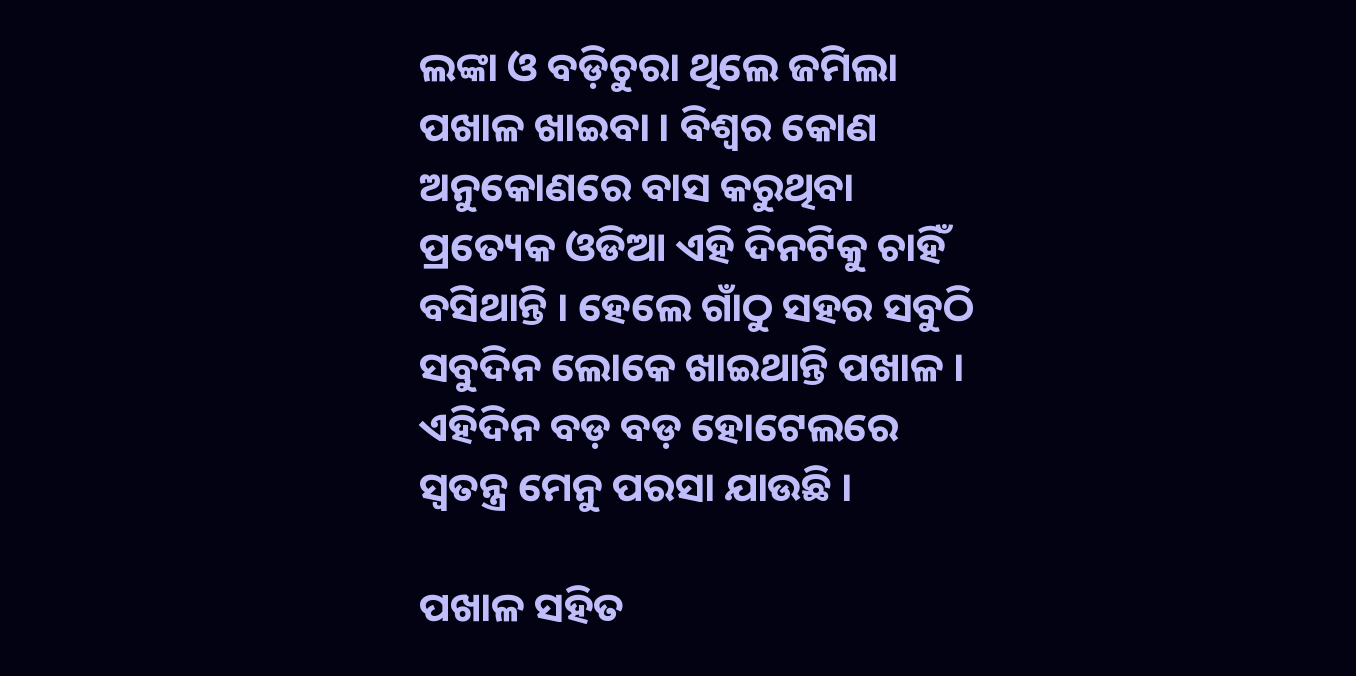ଲଙ୍କା ଓ ବଡ଼ିଚୁରା ଥିଲେ ଜମିଲା ପଖାଳ ଖାଇବା । ବିଶ୍ବର କୋଣ ଅନୁକୋଣରେ ବାସ କରୁଥିବା ପ୍ରତ୍ୟେକ ଓଡିଆ ଏହି ଦିନଟିକୁ ଚାହିଁ ବସିଥାନ୍ତି । ହେଲେ ଗାଁଠୁ ସହର ସବୁଠି ସବୁଦିନ ଲୋକେ ଖାଇଥାନ୍ତି ପଖାଳ । ଏହିଦିନ ବଡ଼ ବଡ଼ ହୋଟେଲରେ ସ୍ବତନ୍ତ୍ର ମେନୁ ପରସା ଯାଉଛି ।

ପଖାଳ ସହିତ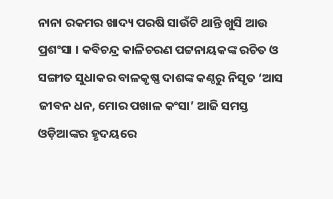ନାନା ରକମର ଖାଦ୍ୟ ପରଷି ସାଉଁଟି ଥାନ୍ତି ଖୁସି ଆଉ ପ୍ରଶଂସା । କବିଚନ୍ଦ୍ର କାଳିଚରଣ ପଟ୍ଟନାୟକଙ୍କ ରଚିତ ଓ ସଙ୍ଗୀତ ସୁଧାକର ବାଳକୃଷ୍ଣ ଦାଶଙ୍କ କଣ୍ଠରୁ ନିସୃତ ‘ଆସ ଜୀବନ ଧନ, ମୋର ପଖାଳ କଂସା’ ଆଜି ସମସ୍ତ ଓଡ଼ିଆଙ୍କର ହୃଦୟରେ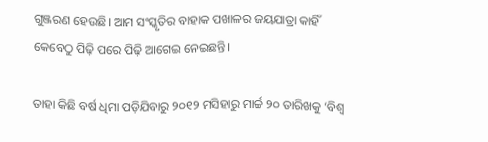ଗୁଞ୍ଜରଣ ହେଉଛି। ଆମ ସଂସ୍କୃତିର ବାହାକ ପଖାଳର ଜୟଯାତ୍ରା କାହିଁ କେବେଠୁ ପିଢ଼ି ପରେ ପିଢ଼ି ଆଗେଇ ନେଇଛନ୍ତି।

ତାହା କିଛି ବର୍ଷ ଧିମା ପଡ଼ିଯିବାରୁ ୨୦୧୨ ମସିହାରୁ ମାର୍ଚ୍ଚ ୨୦ ତାରିଖକୁ ‘ବିଶ୍ବ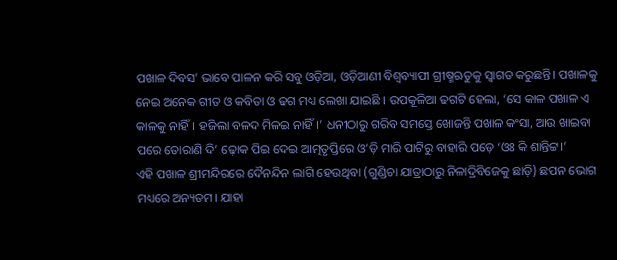ପଖାଳ ଦିବସ’ ଭାବେ ପାଳନ କରି ସବୁ ଓଡ଼ିଆ, ଓଡ଼ିଆଣୀ ବିଶ୍ବବ୍ୟାପୀ ଗ୍ରୀଷ୍ମଋତୁକୁ ସ୍ବାଗତ କରୁଛନ୍ତି। ପଖାଳକୁ ନେଇ ଅନେକ ଗୀତ ଓ କବିତା ଓ ଢଗ ମଧ୍ୟ ଲେଖା ଯାଇଛି । ଉପକୂଳିଆ ଢଗଟି ହେଲା, ‘ସେ କାଳ ପଖାଳ ଏ କାଳକୁ ନାହିଁ। ହଜିଲା ବଳଦ ମିଳଇ ନାହିଁ।’ ଧନୀଠାରୁ ଗରିବ ସମସ୍ତେ ଖୋଜନ୍ତି ପଖାଳ କଂସା, ଆଉ ଖାଇବା ପରେ ତୋରାଣି ଦି’ ଢ଼ୋକ ପିଇ ଦେଇ ଆତ୍ମତୃପ୍ତିରେ ଓ’ଡ଼ି ମାରି ପାଟିରୁ ବାହାରି ପଡ଼େ ‘ଓଃ କି ଶାନ୍ତିଟ୍ଟ।’
ଏହି ପଖାଳ ଶ୍ରୀମନ୍ଦିରରେ ଦୈନନ୍ଦିନ ଲାଗି ହେଉଥିବା (ଗୁଣ୍ଡିଚା ଯାତ୍ରାଠାରୁ ନିଳାଦ୍ରିବିଜେକୁ ଛାଡ଼ି) ଛପନ ଭୋଗ ମଧ୍ୟରେ ଅନ୍ୟତମ। ଯାହା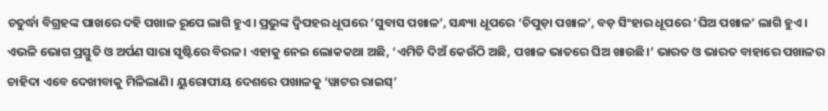ଚତୁର୍ଦ୍ଧା ବିଗ୍ରହଙ୍କ ପାଖରେ ଦହି ପଖାଳ ରୂପେ ଲାଗି ହୁଏ। ପ୍ରଭୁଙ୍କ ଦ୍ବିପହର ଧୂପରେ ‘ସୁବାସ ପଖାଳ’, ସନ୍ଧ୍ୟା ଧୂପରେ ‘ଚିପୁଡ଼ା ପଖାଳ’, ବଡ଼ ସିଂହାର ଧୂପରେ ‘ଘିଅ ପଖାଳ’ ଲାଗି ହୁଏ। ଏଭଳି ଭୋଗ ପ୍ରସ୍ତୁତି ଓ ଅର୍ପଣ ସାରା ସୃଷ୍ଟିରେ ବିରଳ। ଏହାକୁ ନେଇ ଲୋକକଥା ଅଛି, ‘ଏମିତି ଦିଅଁ କେଉଁଠି ଅଛି, ପଖାଳ ଭାତରେ ଘିଅ ଖାଉଛି।’ ଭାରତ ଓ ଭାରତ ବାହାରେ ପଖାଳର ଚାହିଦା ଏବେ ଦେଖୀବାକୁ ମିଳିଲାଣି। ୟୁରୋପୀୟ ଦେଶରେ ପଖାଳକୁ ‘ୱାଟର ରାଇସ୍’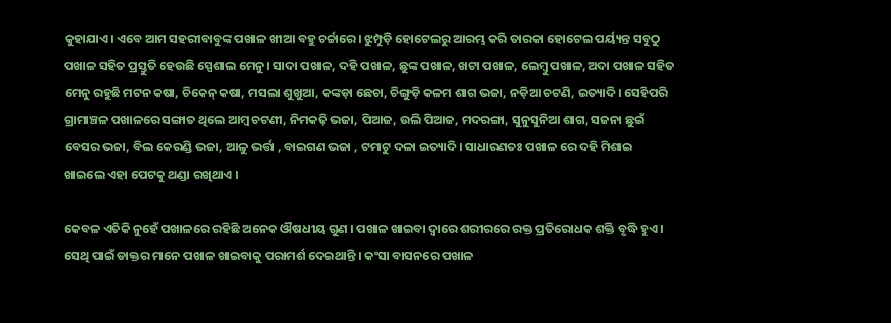କୁହାଯାଏ। ଏବେ ଆମ ସହରୀବାବୁଙ୍କ ପଖାଳ ଖୀଆ ବହୁ ଚର୍ଚ୍ଚାରେ। ଝୁମ୍ପୁଡ଼ି ହୋଟେଲରୁ ଆରମ୍ଭ କରି ତାରକା ହୋଟେଲ ପର୍ୟ୍ୟନ୍ତ ସବୁଠୁ ପଖାଳ ସହିତ ପ୍ରସ୍ତୁତି ହେଉଛି ସ୍ପେଶାଲ ମେନୁ। ସାଦା ପଖାଳ, ଦହି ପଖାଳ, ଛୁଙ୍କ ପଖାଳ, ଖଟା ପଖାଳ, ଲେମ୍ବୁ ପଖାଳ, ଅଦା ପଖାଳ ସହିତ ମେନୁ ରହୁଛି ମଟନ କଷା, ଚିକେନ୍ କଷା, ମସଲା ଶୁଖୁଆ, କଙ୍କଡ଼ା ଛେଚା, ଚିଙ୍ଗୁଡ଼ି କଳମ ଶାଗ ଭଜା, ନଡ଼ିଆ ଚଟଣି, ଇତ୍ୟାଦି। ସେହିପରି ଗ୍ରାମାଞ୍ଚଳ ପଖାଳରେ ସଙ୍ଗାତ ଥିଲେ ଆମ୍ବ ଚଟଣୀ, ନିମକଢ଼ି ଭଜା, ପିଆଜ, ଉଲି ପିଆଜ, ମଦରଙ୍ଗା, ସୁନୁସୁନିଆ ଶାଗ, ସଜନା ଛୁଇଁ ବେସର ଭଜା, ବିଲ କେରଣ୍ଡି ଭଜା, ଆଳୁ ଭର୍ତ୍ତା , ବାଇଗଣ ଭଜା , ଟମାଟୁ ଦଳା ଇତ୍ୟାଦି। ସାଧାରଣତଃ ପଖାଳ ରେ ଦହି ମିଶାଇ ଖାଇଲେ ଏହା ପେଟକୁ ଥଣ୍ଡା ରଖିଥାଏ ।

କେବଳ ଏତିକି ନୁହେଁ ପଖାଳରେ ରହିଛି ଅନେକ ଔଷଧୀୟ ଗୁଣ । ପଖାଳ ଖାଇବା ଦ୍ୱାରେ ଶରୀରରେ ରକ୍ତ ପ୍ରତିରୋଧକ ଶକ୍ତି ବୃଦ୍ଧି ହୁଏ । ସେଥି ପାଇଁ ଡାକ୍ତର ମାନେ ପଖାଳ ଖାଇବାକୁ ପରାମର୍ଶ ଦେଇଥାନ୍ତି । କଂସା ବାସନରେ ପଖାଳ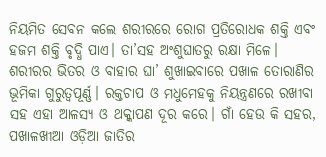ନିୟମିତ ସେବନ କଲେ ଶରୀରରେ ରୋଗ ପ୍ରତିରୋଧକ ଶକ୍ତି ଏବଂ ହଜମ ଶକ୍ତି ବୃଦ୍ଧି ପାଏ। ତା’ସହ ଅଂଶୁଘାତରୁ ରକ୍ଷା ମିଳେ। ଶରୀରର ଭିତର ଓ ବାହାର ଘା’ ଶୁଖାଇବାରେ ପଖାଳ ତୋରାଣିର ଭୂମିକା ଗୁରୁତ୍ବପୂର୍ଣ୍ଣ। ରକ୍ତଚାପ ଓ ମଧୁମେହକୁ ନିୟନ୍ତ୍ରଣରେ ରଖୀବା ସହ ଏହା ଆଳସ୍ୟ ଓ ଥକ୍କାପଣ ଦୂର କରେ। ଗାଁ ହେଉ କି ସହର, ପଖାଳଖୀଆ ଓଡ଼ିଆ ଜାତିର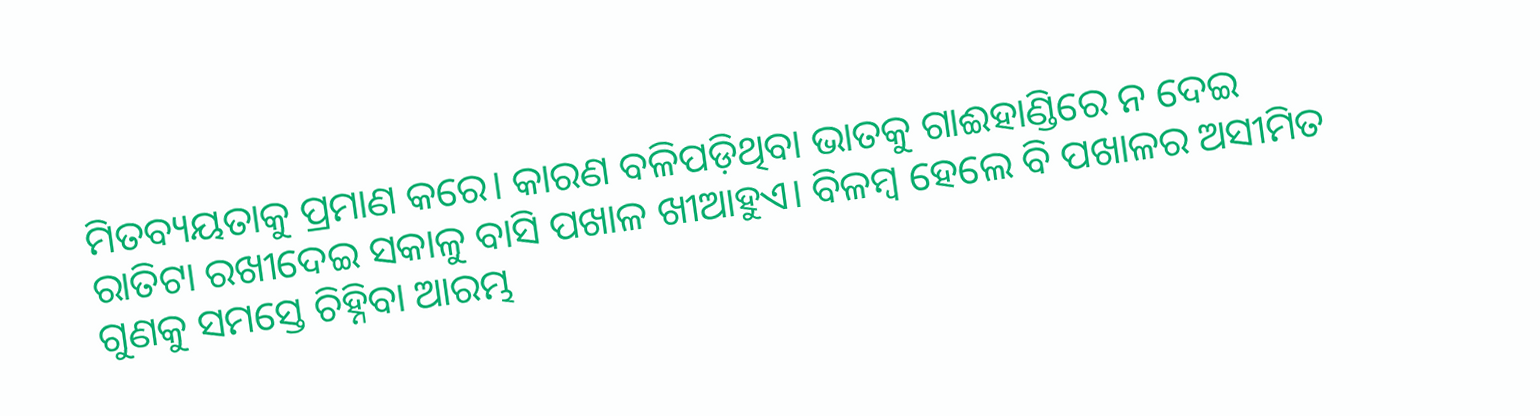ମିତବ୍ୟୟତାକୁ ପ୍ରମାଣ କରେ। କାରଣ ବଳିପଡ଼ିଥିବା ଭାତକୁ ଗାଈହାଣ୍ଡିରେ ନ ଦେଇ ରାତିଟା ରଖୀଦେଇ ସକାଳୁ ବାସି ପଖାଳ ଖୀଆହୁଏ। ବିଳମ୍ବ ହେଲେ ବି ପଖାଳର ଅସୀମିତ ଗୁଣକୁ ସମସ୍ତେ ଚିହ୍ନିବା ଆରମ୍ଭ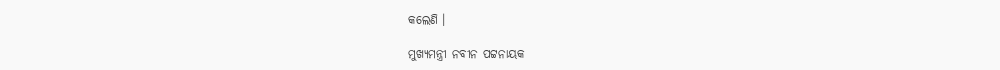କଲେଣି ।

ମୁଖ୍ୟମନ୍ତ୍ରୀ ନବୀନ ପଟ୍ଟନାୟକ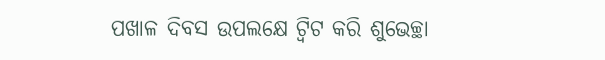ପଖାଳ ଦିବସ ଉପଲକ୍ଷେ ଟ୍ୱିଟ କରି ଶୁଭେଚ୍ଛା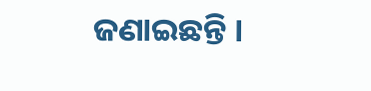ଜଣାଇଛନ୍ତି ।